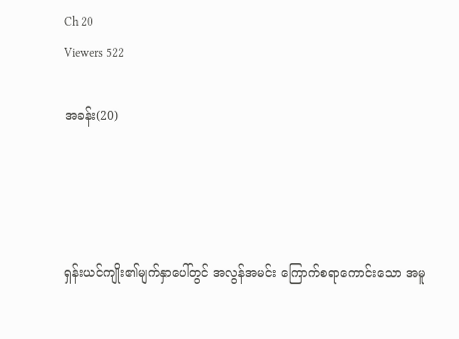Ch 20
Viewers 522

အခန်း(20)




ရှန်းယင်ကျိုး၏မျက်နှာပေါ်တွင် အလွန်အမင်း ကြောက်စရာကောင်းသော အမူ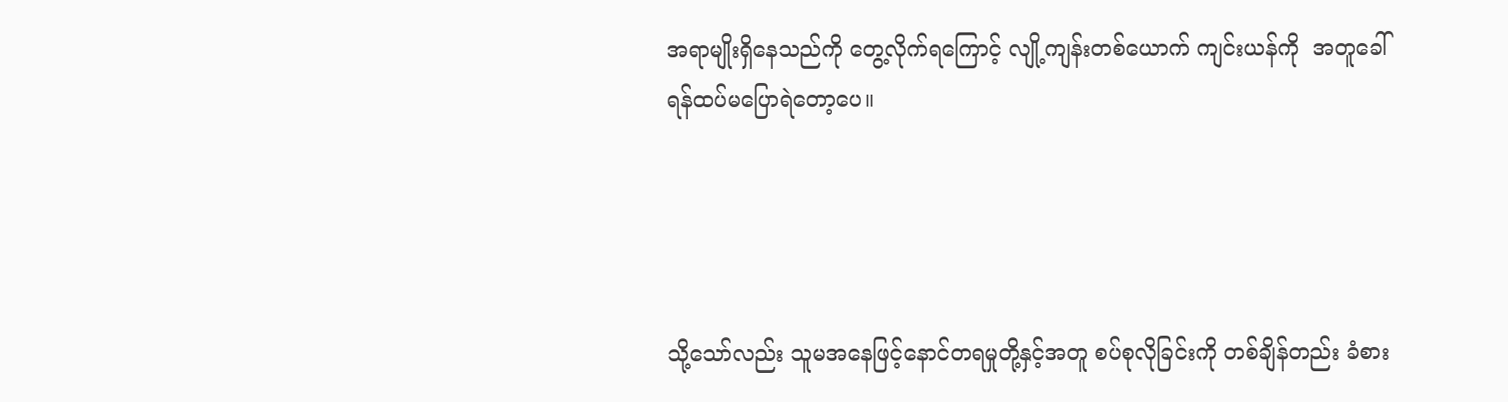အရာမျိုးရှိနေသည်ကို တွေ့လိုက်ရကြောင့် လျို့ကျန်းတစ်ယောက် ကျင်းယန်ကို  အတူခေါ်ရန်ထပ်မပြောရဲတော့ပေ။




သို့သော်လည်း သူမအနေဖြင့်နောင်တရမှုတို့နှင့်အတူ စပ်စုလိုခြင်းကို တစ်ချိန်တည်း ခံစား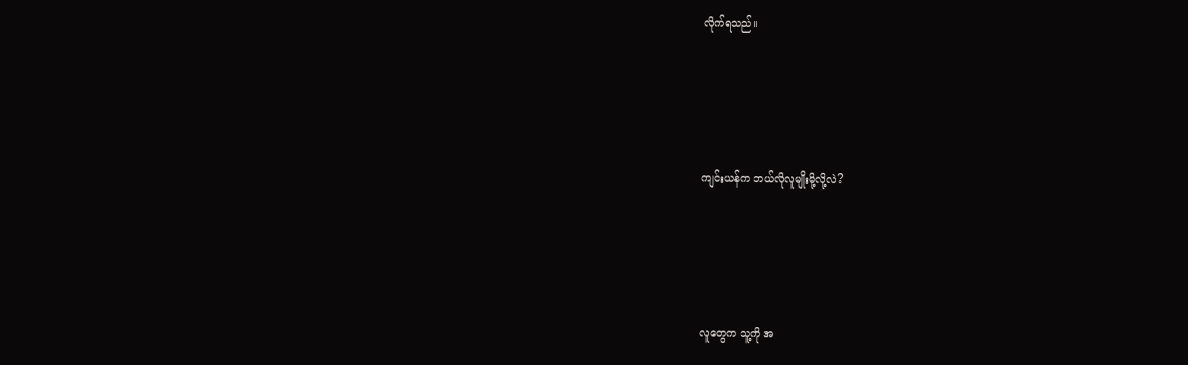လိုက်ရသည်။




ကျင်းယန်က ဘယ်လိုလူမျိုးမို့လို့လဲ?




လူတွေက သူ့ကို အ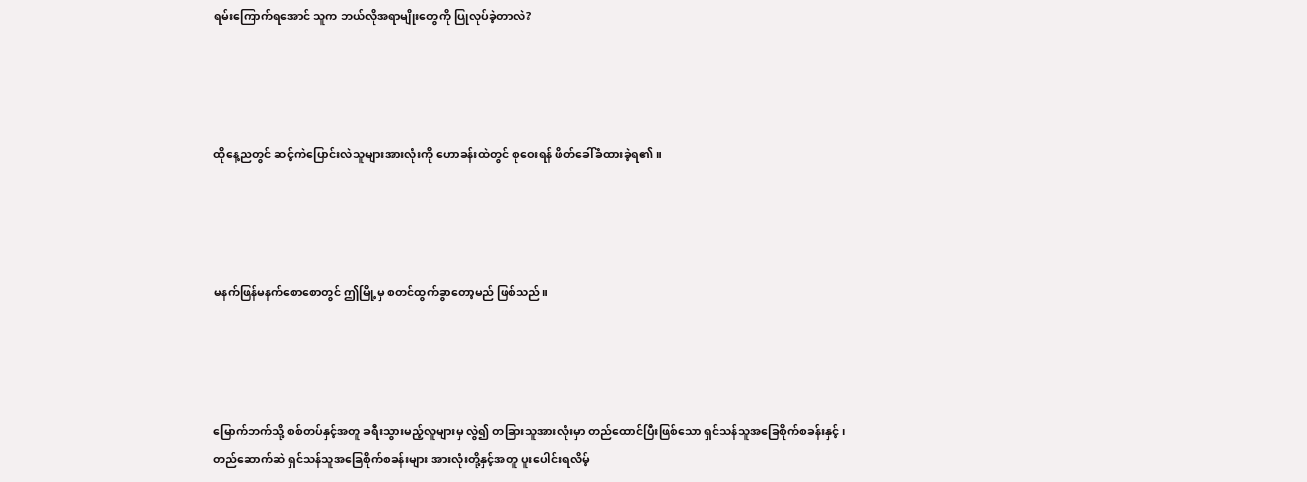ရမ်းကြောက်ရအောင် သူက ဘယ်လိုအရာမျိုးတွေကို ပြုလုပ်ခဲ့တာလဲ?




ထိုနေ့ညတွင် ဆင့်ကဲပြောင်းလဲသူများအားလုံးကို ဟောခန်းထဲတွင် စုဝေးရန် ဖိတ်ခေါ်ခံထားခဲ့ရ၏။




မနက်ဖြန်မနက်စောစောတွင် ဤမြို့မှ စတင်ထွက်ခွာတော့မည် ဖြစ်သည်။




မြောက်ဘက်သို့ စစ်တပ်နှင့်အတူ ခရီးသွားမည့်လူများမှ လွဲ၍ တခြားသူအားလုံးမှာ တည်ထောင်ပြီးဖြစ်သော ရှင်သန်သူအခြေစိုက်စခန်းနှင့် ၊  တည်‌‌ဆောက်ဆဲ ရှင်သန်သူအခြေစိုက်စခန်းများ အားလုံးတို့နှင့်အတူ ပူးပေါင်းရလိမ့်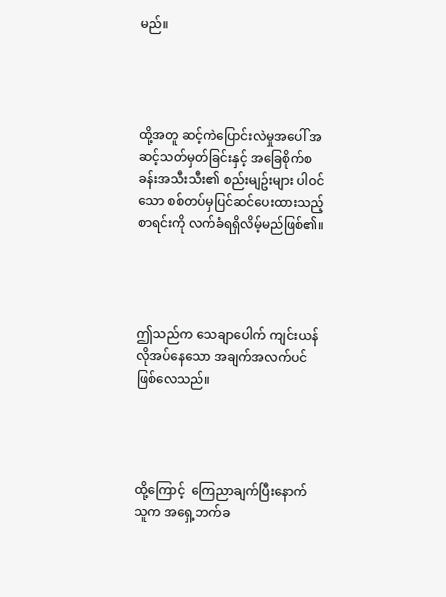မည်။




ထို့အတူ ဆင့်ကဲပြောင်းလဲမှုအပေါ် အဆင့်သတ်မှတ်ခြင်းနှင့် အခြေစိုက်စခန်းအသီးသီး၏ စည်းမျဥ်းများ ပါဝင်သော စစ်တပ်မှပြင်ဆင်ပေးထားသည့် စာရင်းကို လက်ခံရရှိလိမ့်မည်ဖြစ်၏။




ဤသည်က သေချာပေါက် ကျင်းယန် လိုအပ်နေသော အချက်အလက်ပင်ဖြစ်လေသည်။




ထို့ကြောင့်  ကြေညာချက်ပြီးနောက် သူက အရှေ့ဘက်ခ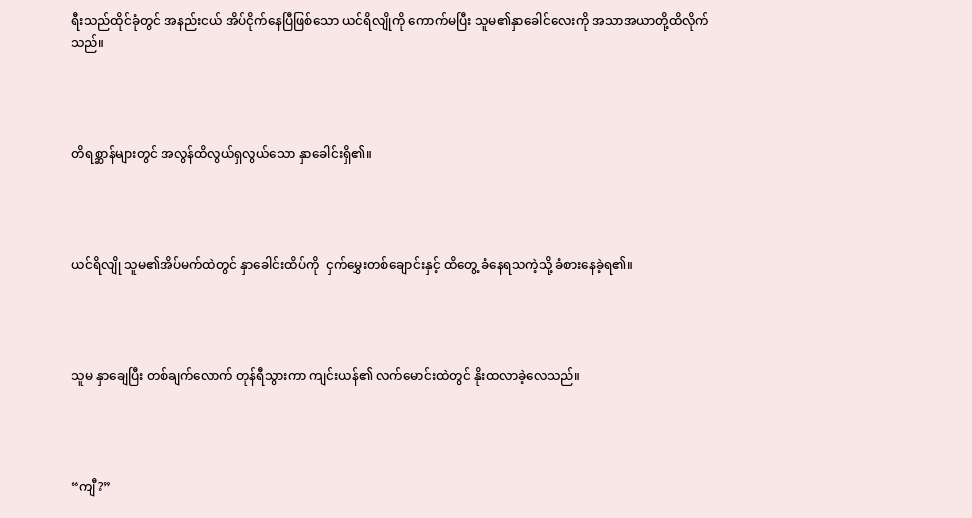ရီးသည်ထိုင်ခုံတွင် အနည်းငယ် အိပ်ငိုက်နေပြီဖြစ်သော ယင်ရိလျိုကို ကောက်မပြီး သူမ၏နှာခေါင်လေးကို အသာအယာတို့ထိလိုက်သည်။




တိရစ္ဆာန်များတွင် အလွန်ထိလွယ်ရှလွယ်သော နှာခေါင်းရှိ၏။




ယင်ရိလျို သူမ၏အိပ်မက်ထဲတွင် နှာခေါင်းထိပ်ကို  ငှက်မွှေးတစ်ချောင်းနှင့် ထိတွေ့ ခံနေရသကဲ့သို့ ခံစားနေခဲ့ရ၏။




သူမ နှာချေပြီး တစ်ချက်လောက် တုန်ရီသွားကာ ကျင်းယန်၏ လက်မောင်းထဲတွင် နိုးထလာခဲ့လေသည်။




“ကျီ?”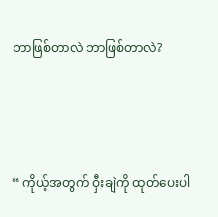ဘာဖြစ်တာလဲ ဘာဖြစ်တာလဲ?




“ ကိုယ့်အတွက် ဝှီးချဲကို ထုတ်ပေးပါ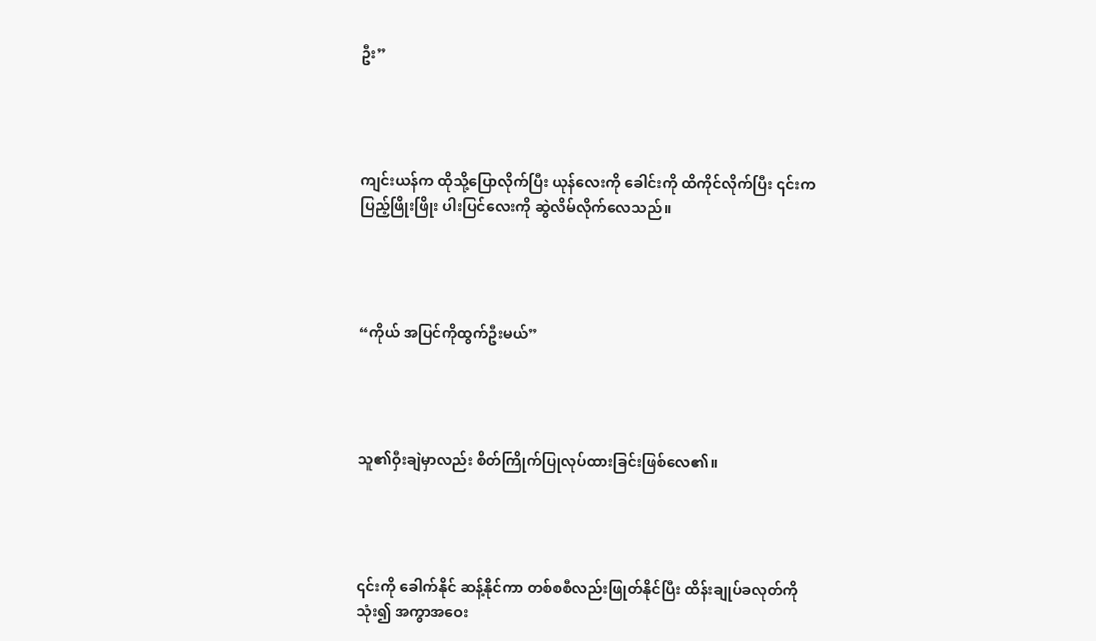ဦး”




ကျင်းယန်က ထိုသို့ပြောလိုက်ပြီး ယုန်လေးကို ခေါင်းကို ထိကိုင်လိုက်ပြီး ၎င်းက ပြည့်ဖြိုးဖြိုး ပါးပြင်လေးကို ဆွဲလိမ်လိုက်လေသည်။




“ကိုယ် အပြင်ကိုထွက်ဦးမယ်”




သူ၏ဝှီးချဲမှာလည်း စိတ်ကြိုက်ပြုလုပ်ထားခြင်းဖြစ်လေ၏။




၎င်းကို ခေါက်နိုင် ဆန့်နိုင်ကာ တစ်စစီလည်းဖြုတ်နိုင်ပြီး ထိန်းချုပ်ခလုတ်ကို သုံး၍ အကွာအဝေး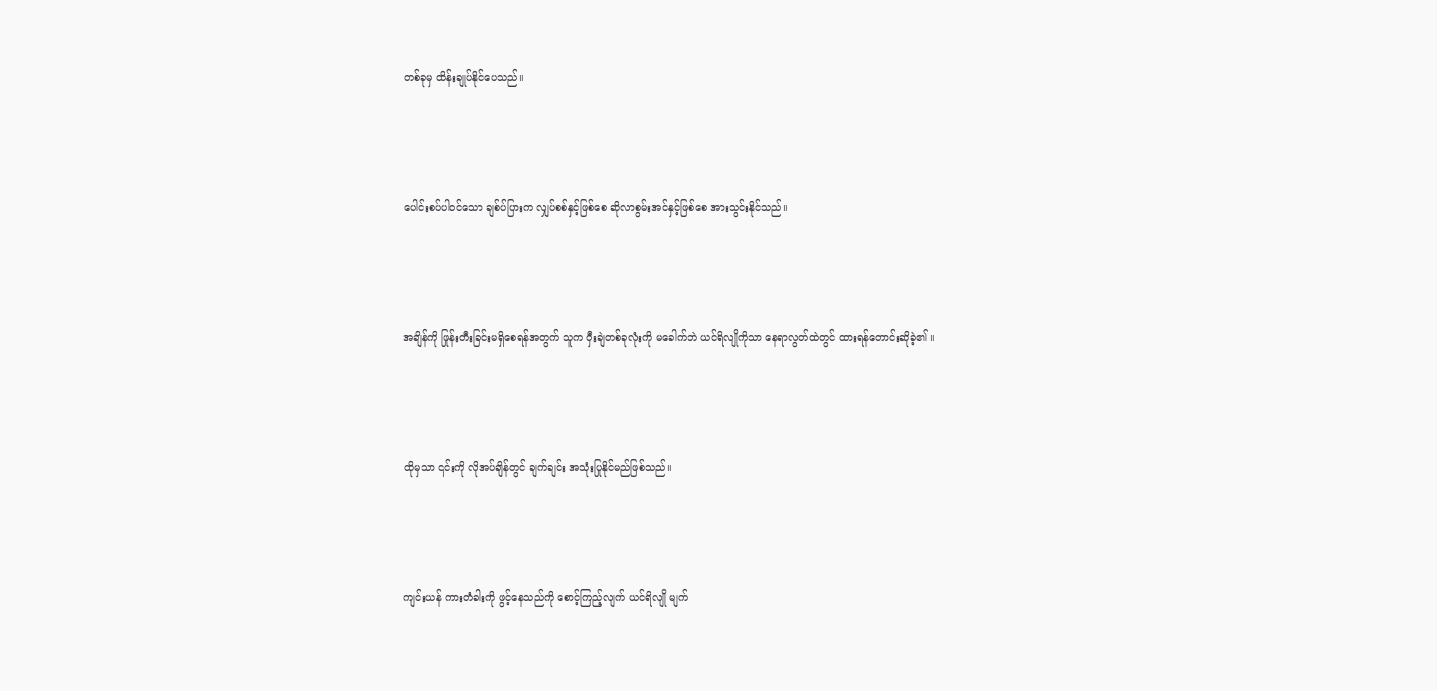တစ်ခုမှ ထိန်းချုပ်နိုင်ပေသည်။




ပေါင်းစပ်ပါဝင်သော ချစ်ပ်ပြားက လျှပ်စစ်နှင့်ဖြစ်စေ ဆိုလာစွမ်းအင်နှင့်ဖြစ်စေ အားသွင်းနိုင်သည်။




အချိန်ကို ဖြုန်းတီးခြင်းမရှိစေရန်အတွက် သူက ဝှီးချဲတစ်ခုလုံးကို မခေါက်ဘဲ ယင်ရိလျိုကိုသာ နေရာလွတ်ထဲတွင် ထားရန်တောင်းဆိုခဲ့၏ ။




ထိုမှသာ ၎င်းကို လိုအပ်ချိန်တွင် ချက်ချင်း အသုံးပြုနိုင်မည်ဖြစ်သည်။




ကျင်းယန် ကားတံခါးကို ဖွင့်နေသည်ကို စောင့်ကြည့်လျက် ယင်ရိလျို မျက်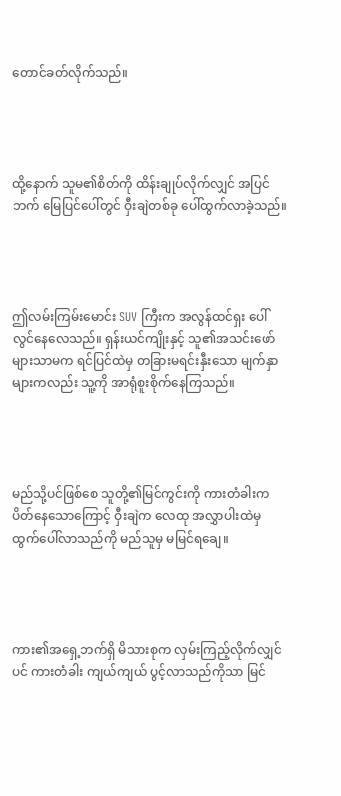တောင်ခတ်လိုက်သည်။




ထို့နောက် သူမ၏စိတ်ကို ထိန်းချုပ်လိုက်လျှင် အပြင်ဘက် မြေပြင်ပေါ်တွင် ဝှီးချဲတစ်ခု ပေါ်ထွက်လာခဲ့သည်။




ဤလမ်းကြမ်းမောင်း SUV ကြီးက အလွန်ထင်ရှး ပေါ်လွင်နေလေသည်။ ရှန်းယင်ကျိုးနှင့် သူ၏အသင်းဖော်များသာမက ရင်ပြင်ထဲမှ တခြားမရင်းနှီးသော မျက်နှာများကလည်း သူ့ကို အာရုံစူးစိုက်နေကြသည်။




မည်သို့ပင်ဖြစ်စေ သူတို့၏မြင်ကွင်းကို ကားတံခါးက ပိတ်နေသောကြောင့် ဝှီးချဲက လေထု အလွှာပါးထဲမှ ထွက်ပေါ်လာသည်ကို မည်သူမှ မမြင်ရချေ။




ကား၏အရှေ့ဘက်ရှိ မိသားစုက လှမ်းကြည့်လိုက်လျှင်ပင် ကားတံခါး ကျယ်ကျယ် ပွင့်လာသည်ကိုသာ မြင်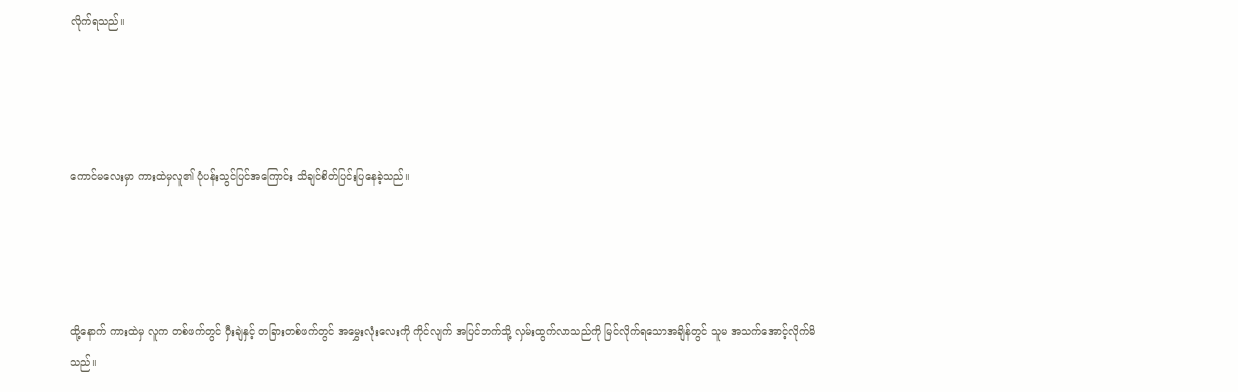လိုက်ရသည်။




ကောင်မလေးမှာ ကားထဲမှလူ၏ ပုံပန်းသွင်ပြင်အကြောင်း သိချင်စိတ်ပြင်းပြနေခဲ့သည်။




ထို့နောက် ကားထဲမှ လူက တစ်ဖက်တွင် ဝှီးချဲနှင့် တခြားတစ်ဖက်တွင် အမွှေးလုံးလေးကို ကိုင်လျက် အပြင်ဘက်သို့ လှမ်းထွက်လာသည်ကို မြင်လိုက်ရသောအချိန်တွင် သူမ အသက်အောင့်လိုက်မိသည်။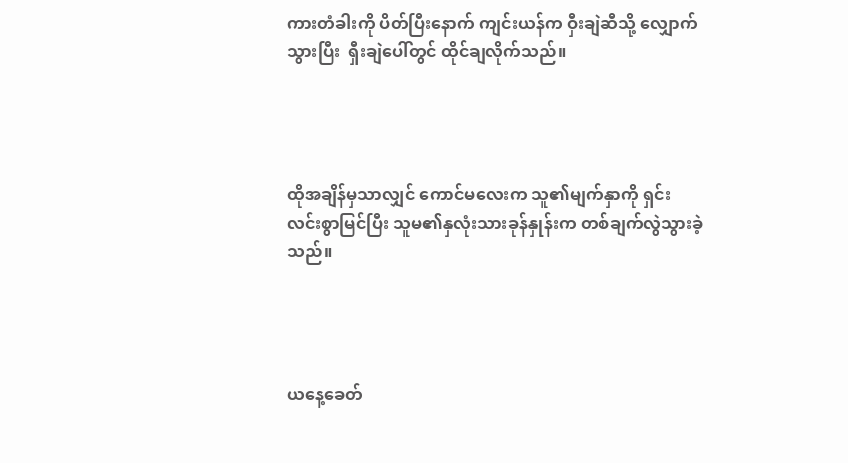ကားတံခါးကို ပိတ်ပြီးနောက် ကျင်းယန်က ဝှီးချဲဆီသို့ လျှောက်သွားပြီး  ရှီးချဲပေါ်တွင် ထိုင်ချလိုက်သည်။




ထိုအချိန်မှသာလျှင် ကောင်မလေးက သူ၏မျက်နှာကို ရှင်းလင်းစွာမြင်ပြီး သူမ၏နှလုံးသားခုန်နှုန်းက တစ်ချက်လွဲသွားခဲ့သည်။




ယနေ့ခေတ်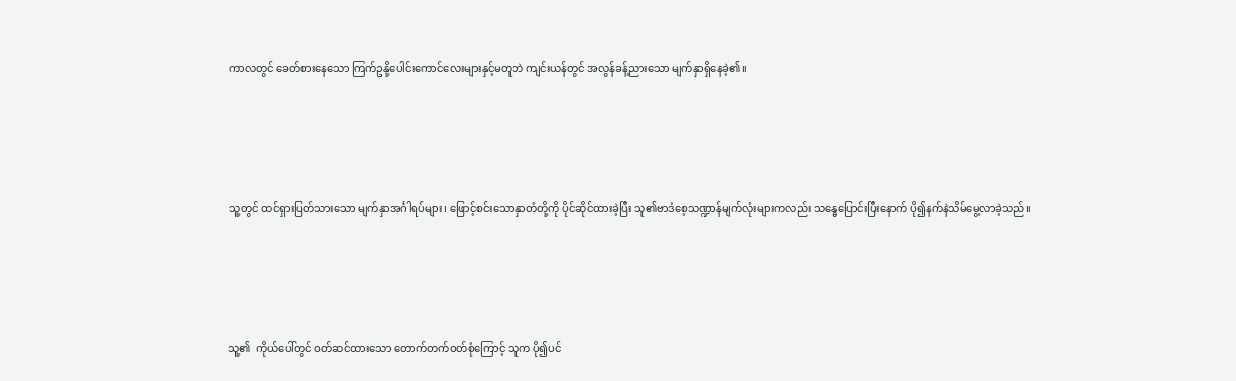ကာလတွင် ခေတ်စားနေသော ကြက်ဥနို့ပေါင်းကောင်လေးများနှင့်မတူဘဲ ကျင်းယန်တွင် အလွန်ခန့်ညားသော မျက်နှာရှိနေခဲ့၏။




သူ့တွင် ထင်ရှားပြတ်သားသော မျက်နှာအင်္ဂါရပ်များ၊ ဖြောင့်စင်းသောနှာတံတို့ကို ပိုင်ဆိုင်ထားခဲ့ပြီး သူ၏‌ဗာဒံစေ့သဏ္ဍာန်မျက်လုံးများကလည်း သန္ဓေပြောင်းပြီးနောက် ပို၍နက်နဲသိမ်မွေ့လာခဲ့သည်။




သူ့၏  ကိုယ်ပေါ်တွင် ဝတ်ဆင်ထားသော တောက်တက်ဝတ်စုံကြောင့် သူက ပို၍ပင်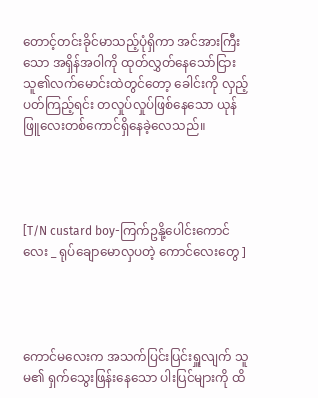တောင့်တင်းခိုင်မာသည့်ပုံရှိကာ အင်အားကြီးသော အရှိန်အဝါကို ထုတ်လွှတ်နေသော်ငြား သူ၏လက်မောင်းထဲတွင်တော့ ခေါင်းကို လှည့်ပတ်ကြည့်ရင်း တလှုပ်လှုပ်ဖြစ်နေသော ယုန်ဖြူလေးတစ်ကောင်ရှိနေခဲ့လေသည်။




[T/N custard boy-ကြက်ဥနို့ပေါင်းကောင်လေး _ ရုပ်ချောမောလှပတဲ့ ကောင်လေးတွေ ]




ကောင်မလေးက အသက်ပြင်းပြင်းရှူလျက် သူမ၏ ရှက်သွေးဖြန်းနေသော ပါးပြင်များကို ထိ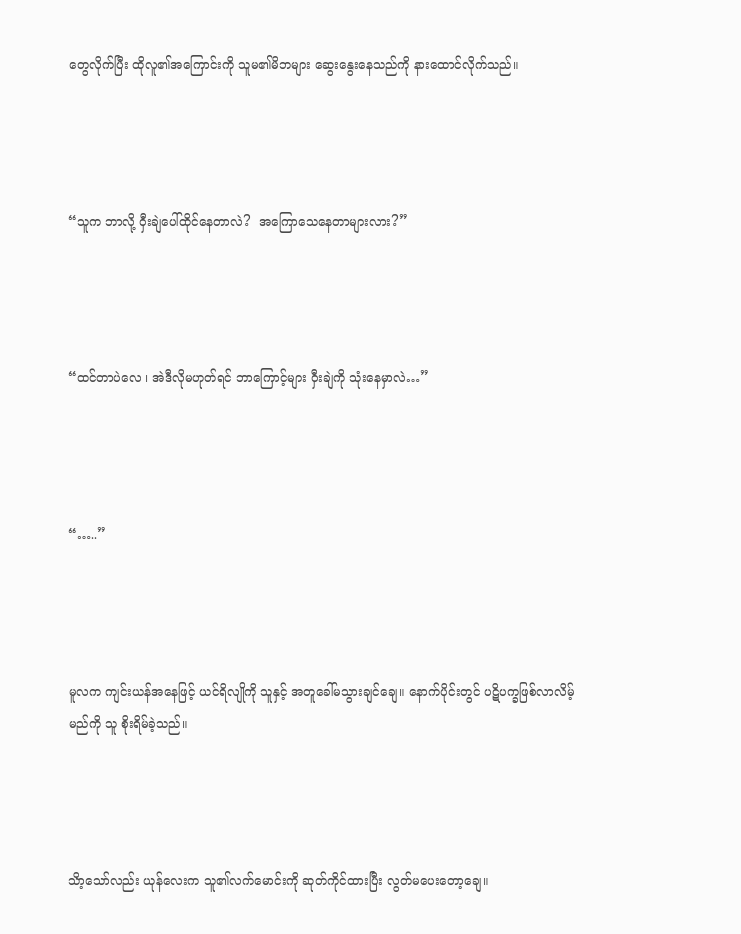တွေလိုက်ပြီး ထိုလူ၏အကြောင်းကို သူမ၏မိဘများ ဆွေးနွေးနေသည်ကို နားထောင်လိုက်သည်။




“သူက ဘာလို့ ဝှီးချဲပေါ်ထိုင်နေတာလဲ?  အကြောသေနေတာများလား?”




“ထင်တာပဲလေ ၊ အဲဒီလိုမဟုတ်ရင် ဘာကြောင့်များ ဝှီးချဲကို သုံးနေမှာလဲ…”




“…..”




မူလက ကျင်းယန်အနေဖြင့် ယင်ရိလျိုကို သူနှင့် အတူခေါ်မသွားချင်ချေ။ နောက်ပိုင်းတွင် ပဋိပက္ခဖြစ်လာလိမ့်မည်ကို သူ စိုးရိမ်ခဲ့သည်။




သိာ့သော်လည်း ယုန်လေးက သူ၏လက်မောင်းကို ဆုတ်ကိုင်ထားပြီး လွတ်မပေးတော့ချေ။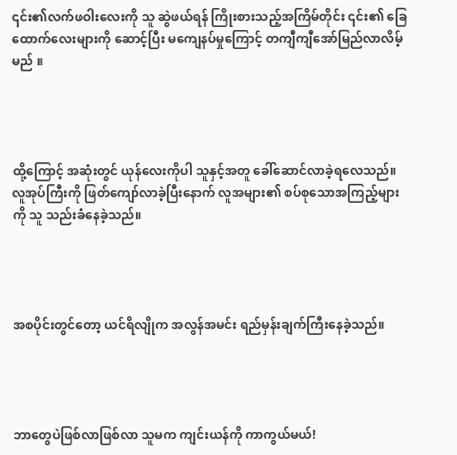၎င်း၏လက်ဖဝါးလေးကို သူ ဆွဲဖယ်ရန် ကြိုးစားသည့်အကြိမ်တိုင်း ၎င်း၏ ခြေထောက်လေးများကို ဆောင့်ပြီး မကျေနပ်မှုကြောင့် တကျီကျီအော်မြည်လာလိမ့်မည် ။




ထို့ကြောင့် အဆုံးတွင် ယုန်လေးကိုပါ သူနှင့်အတူ ခေါ်ဆောင်လာခဲ့ရလေသည်။ လူအုပ်ကြီးကို ဖြတ်ကျော်လာခဲ့ပြီးနောက် လူအများ၏ စပ်စုသောအကြည့်များကို သူ သည်းခံနေခဲ့သည်။




အစပိုင်းတွင်တော့ ယင်ရိလျိုက အလွန်အမင်း ရည်မှန်းချက်ကြီးနေခဲ့သည်။




ဘာတွေပဲဖြစ်လာဖြစ်လာ သူမက ကျင်းယန်ကို ကာကွယ်မယ်!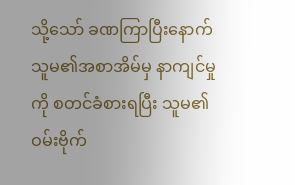သို့သော် ခဏကြာပြီးနောက် သူမ၏အစာအိမ်မှ နာကျင်မှုကို စတင်ခံစားရပြီး သူမ၏ဝမ်းဗိုက်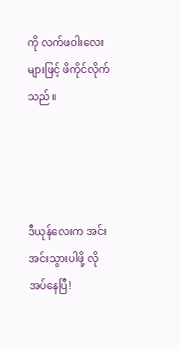ကို လက်ဖဝါးလေးများဖြင့် ဖိကိုင်လိုက်သည်။




ဒီယုန်လေးက အင်းအင်းသွားပါဖို့ လိုအပ်နေပြီ!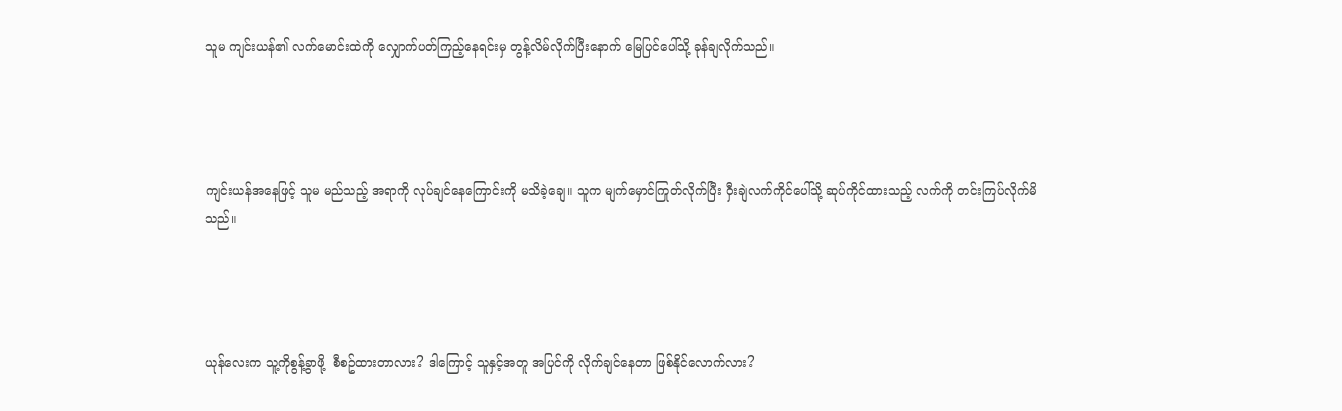သူမ ကျင်းယန်၏ လက်မောင်းထဲကို လျှောက်ပတ်ကြည့်နေရင်းမှ တွန့်လိမ်လိုက်ပြီးနောက် မြေပြင်ပေါ်သို့ ခုန်ချလိုက်သည်။




ကျင်းယန်အနေဖြင့် သူမ မည်သည့် အရာကို လုပ်ချင်နေကြောင်းကို မသိခဲ့ချေ။ သူက မျက်မှောင်ကြုတ်လိုက်ပြီး ဝှီးချဲလက်ကိုင်ပေါ်သို့ ဆုပ်ကိုင်ထားသည့် လက်ကို တင်းကြပ်လိုက်မိသည်။




ယုန်လေးက သူ့ကိုစွန့်ခွာဖို့  စီစဥ်ထားတာလား? ဒါကြောင့် သူနှင့်အတူ အပြင်ကို လိုက်ချင်နေတာ ဖြစ်နိုင်လောက်လား?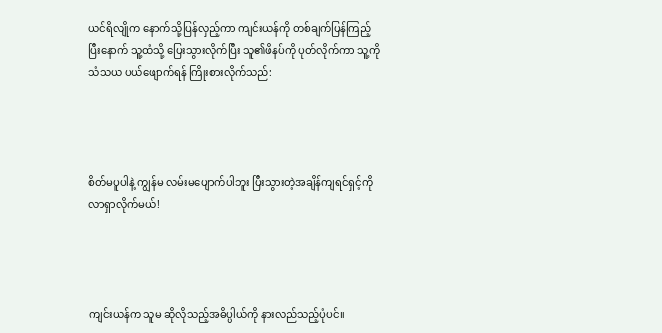ယင်ရိလျိုက နောက်သို့ပြန်လှည့်ကာ ကျင်းယန်ကို တစ်ချက်ပြန်ကြည့်ပြီးနောက် သူ့ထံသို့ ပြေးသွားလိုက်ပြီး သူ၏ဖိနပ်ကို ပုတ်လိုက်ကာ သူ့ကို သံသယ ပယ်ဖျောက်ရန် ကြိုးစားလိုက်သည်:




စိတ်မပူပါနဲ့ ကျွန်မ လမ်းမပျောက်ပါဘူး ပြီးသွားတဲ့အချိန်ကျရင်ရှင့်ကို လာရှာလိုက်မယ်!




ကျင်းယန်က သူမ ဆိုလိုသည့်အဓိပ္ပါယ်ကို နားလည်သည့်ပုံပင်။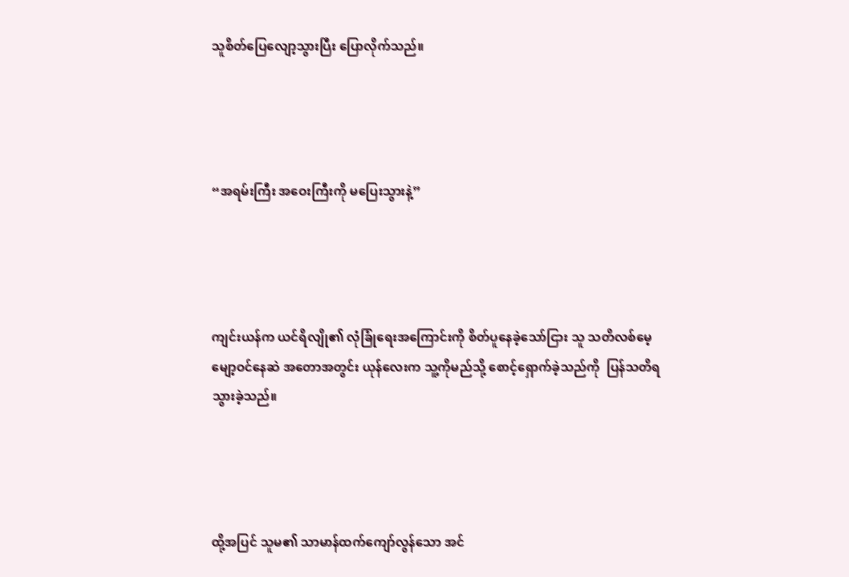သူစိတ်ပြေလျော့သွားပြီး ပြောလိုက်သည်။




“အရမ်းကြီး အဝေးကြီးကို မပြေးသွားနဲ့”




ကျင်းယန်က ယင်ရိလျို၏ လုံခြုံရေးအကြောင်းကို စိတ်ပူနေခဲ့သော်ငြား သူ သတိလစ်မေ့မျော့ဝင်နေဆဲ အတောအတွင်း ယုန်လေးက သူ့ကိုမည်သို့ စောင့်ရှောက်ခဲ့သည်ကို  ပြန်သတိရသွားခဲ့သည်။




ထို့အပြင် သူမ၏ သာမာန်ထက်ကျော်လွန်သော အင်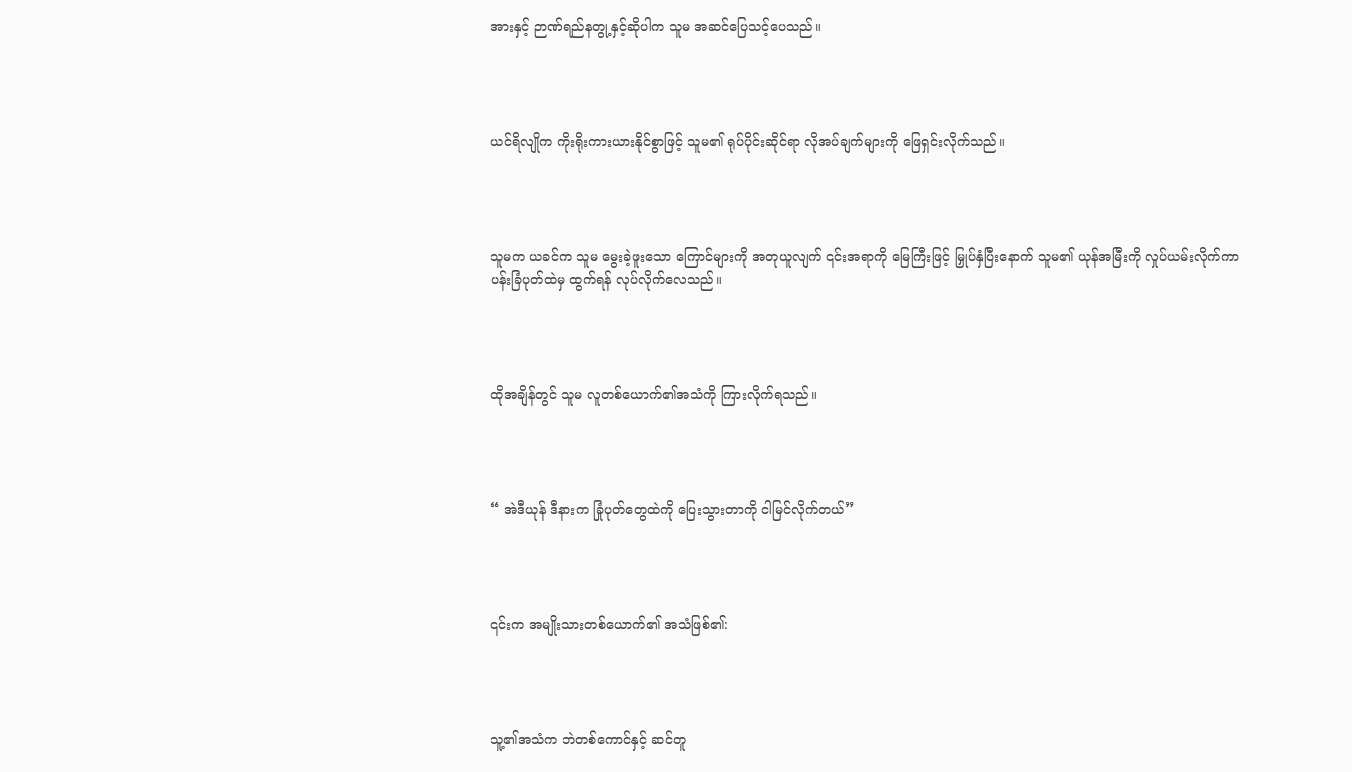အားနှင့် ဉာဏ်ရည်နတွု့နှင့်ဆိုပါက သူမ အဆင်ပြေသင့်ပေသည်။




ယင်ရိလျိုက ကိုးရိုးကားယားနိုင်စွာဖြင့် သူမ၏ ရုပ်ပိုင်းဆိုင်ရာ လိုအပ်ချက်များကို ဖြေရှင်းလိုက်သည်။




သူမက ယခင်က သူမ မွေးခဲ့ဖူးသော ကြောင်များကို အတုယူလျက် ၎င်းအရာကို မြေကြီးဖြင့် မြှုပ်နှံပြီးနောက် သူမ၏ ယုန်အမြီးကို လှုပ်ယမ်းလိုက်ကာ ပန်းခြံပုတ်ထဲမှ ထွက်ရန် လုပ်လိုက်လေသည်။




ထိုအချိန်တွင် သူမ လူတစ်ယောက်၏အသံကို ကြားလိုက်ရသည်။




“ အဲဒီယုန် ဒီနားက ခြုံပုတ်တွေထဲကို ပြေးသွားတာကို ငါမြင်လိုက်တယ်”




၎င်းက အမျိုးသားတစ်ယောက်၏ အသံဖြစ်၏:




သူ့၏အသံက ဘဲတစ်ကောင်နှင့် ဆင်တူ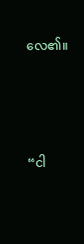လေ၏။




“ငါ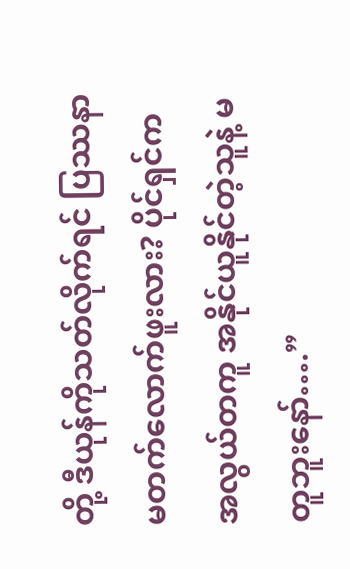တို့ ဒီယုန်ကိုသတ်လိုက်ရင် ပြဿနာ မတက်လောက်ဖူးလား? ပိုင်ရှင်က အလွယ်တကူ အနိုင်ယူနိုင်တဲ့သူနဲ့ မတူဘူးနော်….”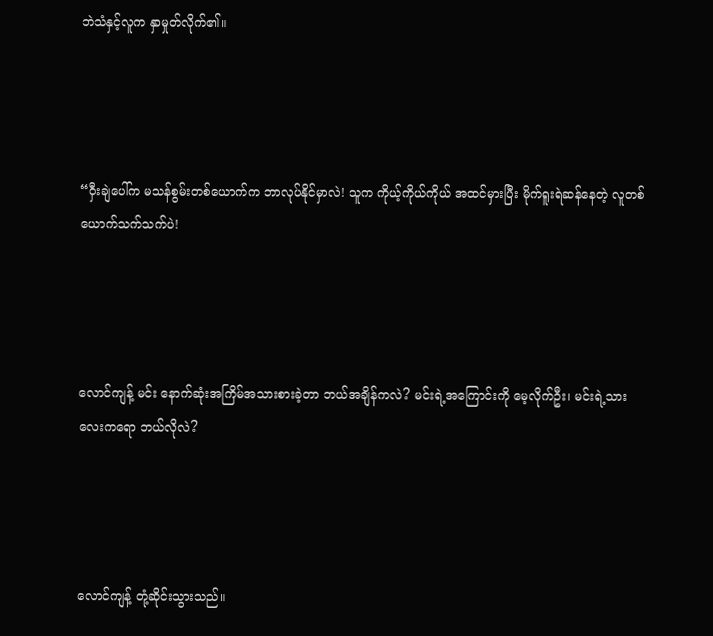ဘဲသံနှင့်လူက နှာမှုတ်လိုက်၏။




“ဝှီးချဲပေါ်က မသန်စွမ်းတစ်ယောက်က ဘာလုပ်နိုင်မှာလဲ! သူက ကိုယ့်ကိုယ်ကိုယ် အထင်မှားပြီး မိုက်ရူးရဲဆန်နေတဲ့ လူတစ်ယောက်သက်သက်ပဲ!




လောင်ကျန့် မင်း နောက်ဆုံးအကြိမ်အသားစားခဲ့တာ ဘယ်အချိန်ကလဲ? မင်းရဲ့အကြောင်းကို မေ့လိုက်ဦး၊ မင်းရဲ့သားလေးကရော ဘယ်လိုလဲ?




လောင်ကျန့် တုံ့ဆိုင်းသွားသည်။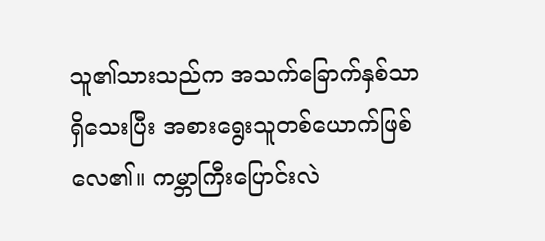သူ၏သားသည်က အသက်ခြောက်နှစ်သာ ရှိသေးပြီး အစားရွေးသူတစ်ယောက်ဖြစ်လေ၏။ ကမ္ဘာကြီးပြောင်းလဲ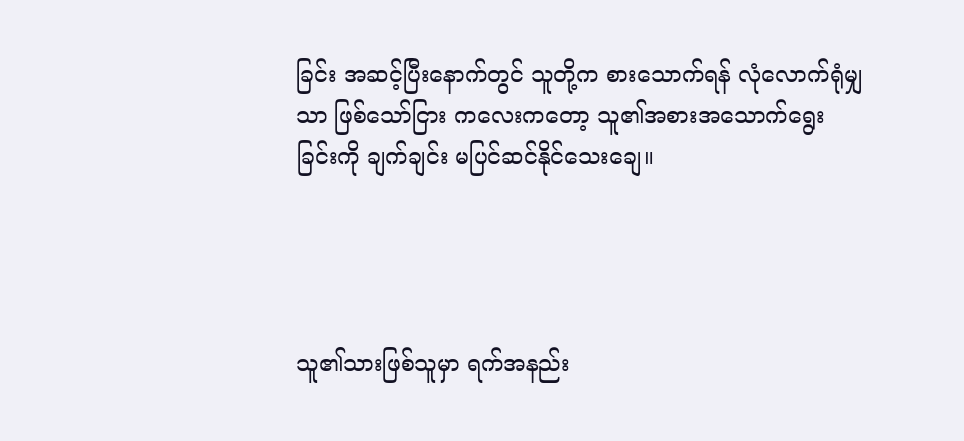ခြင်း အဆင့်ပြီးနောက်တွင် သူတို့က စားသောက်ရန် လုံလောက်ရုံမျှသာ ဖြစ်သော်ငြား ကလေးကတော့ သူ၏အစားအ‌သောက်ရွေးခြင်းကို ချက်ချင်း မပြင်ဆင်နိုင်သေးချေ။




သူ၏သားဖြစ်သူမှာ ရက်အနည်း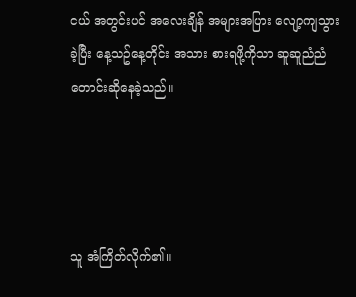ငယ် အတွင်းပင် အလေးချိန် အများအပြား လျော့ကျသွားခဲ့ပြီး နေ့သဥ်နေ့တိုင်း အသား စားရဖို့ကိုသာ ဆူဆူညံညံတောင်းဆိုနေခဲ့သည်။




သူ အံကြိတ်လိုက်၏။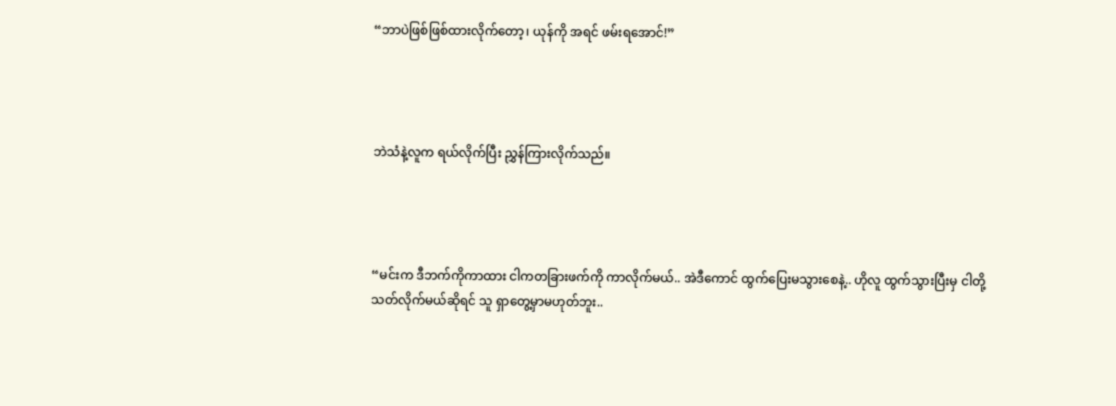“ဘာပဲဖြစ်ဖြစ်ထားလိုက်တော့၊ ယုန်ကို အရင် ဖမ်းရအောင်!”




ဘဲသံနဲ့လူက ရယ်လိုက်ပြီး ညွှန်ကြားလိုက်သည်။




“မင်းက ဒီဘက်ကိုကာထား ငါကတခြားဖက်ကို ကာလိုက်မယ်.. အဲဒီကောင် ထွက်ပြေးမသွားစေနဲ့.. ဟိုလူ ထွက်သွားပြီးမှ ငါတို့သတ်လိုက်မယ်ဆိုရင် သူ ရှာတွေ့မှာမဟုတ်ဘူး..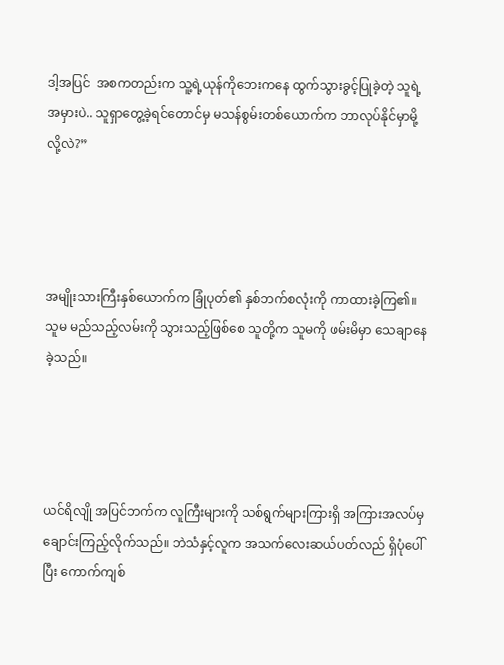ဒါ့အပြင်  အစကတည်းက သူ့ရဲ့ယုန်ကိုဘေးကနေ ထွက်သွားခွင့်ပြုခဲ့တဲ့ သူရဲ့အမှားပဲ.. သူရှာတွေ့ခဲ့ရင်တောင်မှ မသန်စွမ်းတစ်ယောက်က ဘာလုပ်နိုင်မှာမို့လို့လဲ?”




အမျိုးသားကြီးနှစ်ယောက်က ခြုံပုတ်၏ နှစ်ဘက်စလုံးကို ကာထားခဲ့ကြ၏။ သူမ မည်သည့်လမ်းကို သွားသည့်ဖြစ်စေ သူတို့က သူမကို ဖမ်းမိမှာ သေချာနေခဲ့သည်။




ယင်ရိလျို အပြင်ဘက်က လူကြီးများကို သစ်ရွက်များကြားရှိ အကြားအလပ်မှ ချောင်းကြည့်လိုက်သည်။ ဘဲသံနှင့်လူက အသက်လေးဆယ်ပတ်လည် ရှိပုံပေါ်ပြီး ကောက်ကျစ်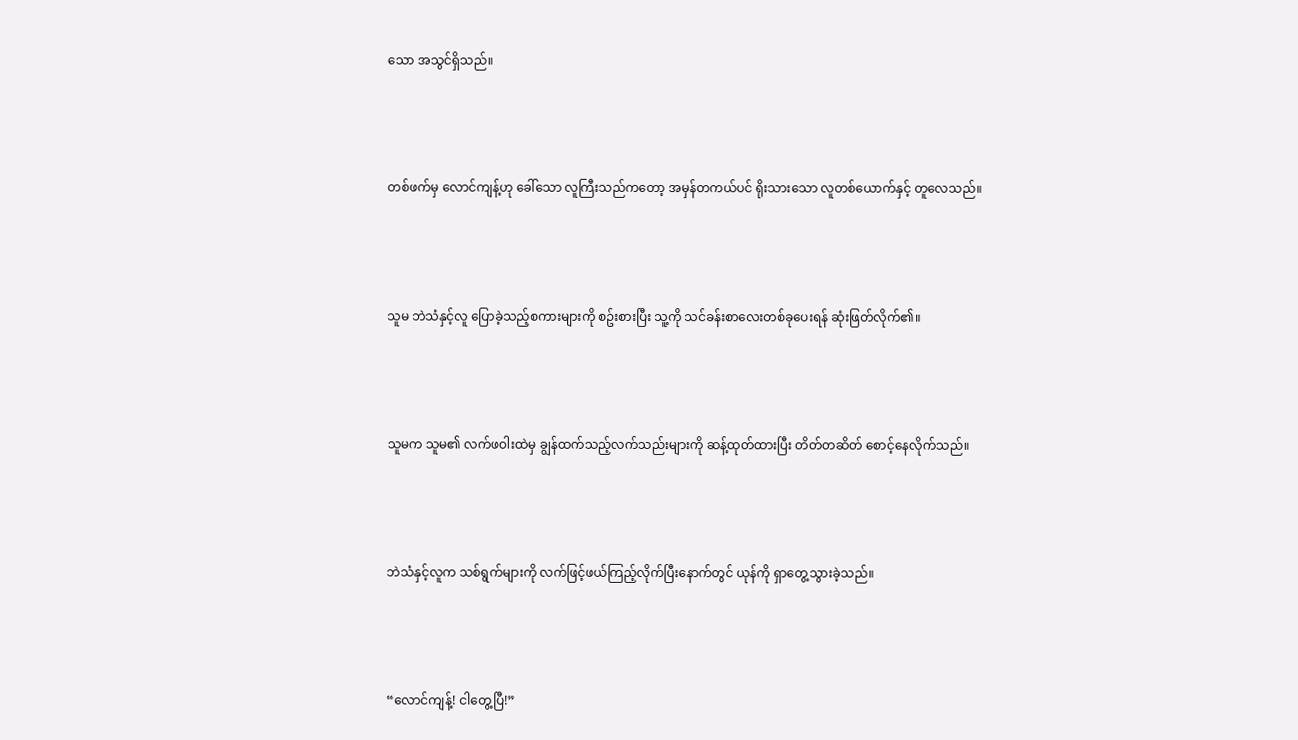သော အသွင်ရှိသည်။




တစ်ဖက်မှ လောင်ကျန့်ဟု ခေါ်သော လူကြီးသည်ကတော့ အမှန်တကယ်ပင် ရိုးသားသော လူတစ်ယောက်နှင့် တူလေသည်။




သူမ ဘဲသံနှင့်လူ ပြောခဲ့သည့်စကားများကို စဥ်းစားပြီး သူ့ကို သင်ခန်းစာလေးတစ်ခုပေးရန် ဆုံးဖြတ်လိုက်၏။




သူမက သူမ၏ လက်ဖဝါးထဲမှ ချွန်ထက်သည့်လက်သည်းများကို ဆန့်ထုတ်ထားပြီး တိတ်တဆိတ် စောင့်နေလိုက်သည်။




ဘဲသံနှင့်လူက သစ်ရွက်များကို လက်ဖြင့်ဖယ်ကြည့်လိုက်ပြီးနောက်တွင် ယုန်ကို ရှာတွေ့သွားခဲ့သည်။




“လောင်ကျန့်! ငါတွေ့ပြီ!”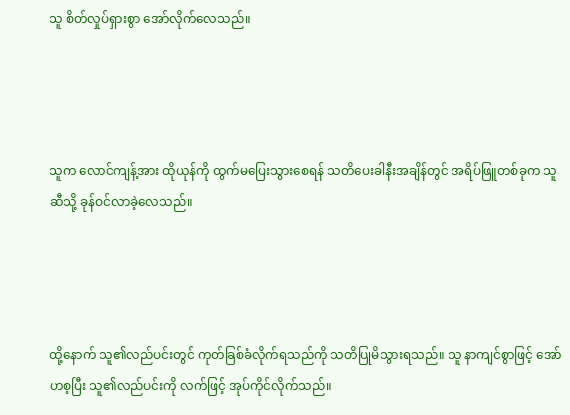သူ စိတ်လှုပ်ရှားစွာ အော်လိုက်လေသည်။




သူက လောင်ကျန့်အား ထိုယုန်ကို ထွက်မပြေးသွားစေရန် သတိပေးခါနီးအချိန်တွင် အရိပ်ဖြူတစ်ခုက သူဆီသို့ ခုန်ဝင်လာခဲ့လေသည်။




ထို့နောက် သူ၏လည်ပင်းတွင် ကုတ်ခြစ်ခံလိုက်ရသည်ကို သတိပြုမိသွားရသည်။ သူ နာကျင်စွာဖြင့် အော်ဟစ့ပြီး သူ၏လည်ပင်းကို လက်ဖြင့် အုပ်ကိုင်လိုက်သည်။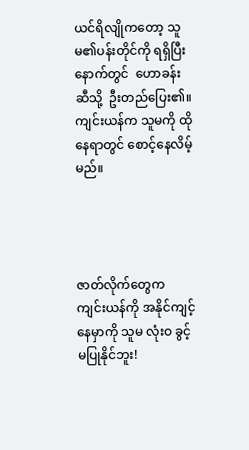ယင်ရိလျိုကတော့ သူမ၏ပန်းတိုင်ကို ရရှိပြီးနောက်တွင်  ဟောခန်းဆီသို့  ဦးတည်ပြေး၏။ ကျင်းယန်က သူမကို ထိုနေရာတွင် စောင့်နေလိမ့်မည်။




ဇာတ်လိုက်တွေက ကျင်းယန်ကို အနိုင်ကျင့်နေမှာကို သူမ လုံးဝ ခွင့်မပြုနိုင်ဘူး!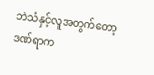ဘဲသံနှင့်လူအတွက်တော့ ဒဏ်ရာက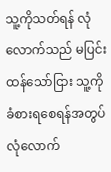သူ့ကိုသတ်ရန် လုံလောက်သည် မပြင်းထန်သော်ငြား သူ့ကို ခံစားရစေရန်အတွပ် လုံလောက်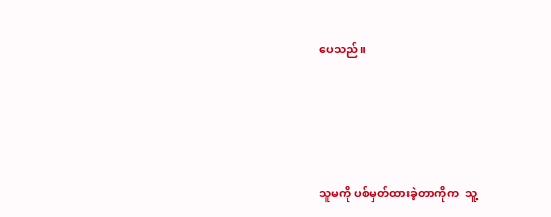ပေသည်။




သူမကို ပစ်မှတ်ထားခဲ့တာကိုက  သူ့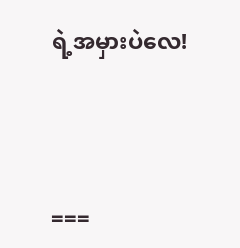ရဲ့အမှားပဲလေ!




===